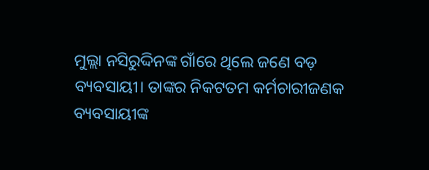ମୁଲ୍ଲା ନସିରୁଦ୍ଦିନଙ୍କ ଗାଁରେ ଥିଲେ ଜଣେ ବଡ଼ ବ୍ୟବସାୟୀ। ତାଙ୍କର ନିକଟତମ କର୍ମଚାରୀଜଣକ ବ୍ୟବସାୟୀଙ୍କ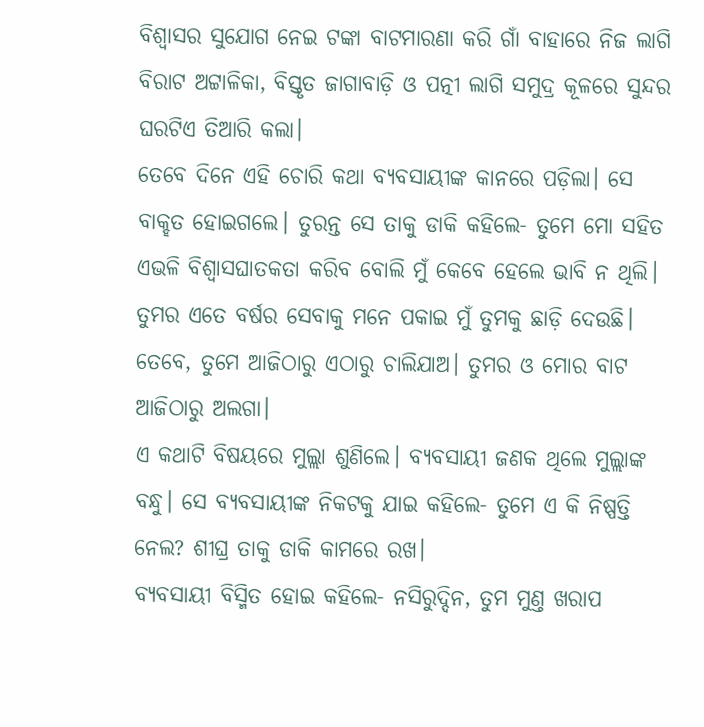ବିଶ୍ବାସର ସୁଯୋଗ ନେଇ ଟଙ୍କା ବାଟମାରଣା କରି ଗାଁ ବାହାରେ ନିଜ ଲାଗି ବିରାଟ ଅଟ୍ଟାଳିକା, ବିସ୍ତୃତ ଜାଗାବାଡ଼ି ଓ ପତ୍ନୀ ଲାଗି ସମୁଦ୍ର କୂଳରେ ସୁନ୍ଦର ଘରଟିଏ ତିଆରି କଲା।
ତେବେ ଦିନେ ଏହି ଚୋରି କଥା ବ୍ୟବସାୟୀଙ୍କ କାନରେ ପଡ଼ିଲା। ସେ ବାକ୍ହତ ହୋଇଗଲେ। ତୁରନ୍ତ ସେ ତାକୁ ଡାକି କହିଲେ- ତୁମେ ମୋ ସହିତ ଏଭଳି ବିଶ୍ବାସଘାତକତା କରିବ ବୋଲି ମୁଁ କେବେ ହେଲେ ଭାବି ନ ଥିଲି। ତୁମର ଏତେ ବର୍ଷର ସେବାକୁ ମନେ ପକାଇ ମୁଁ ତୁମକୁ ଛାଡ଼ି ଦେଉଛି। ତେବେ, ତୁମେ ଆଜିଠାରୁ ଏଠାରୁ ଚାଲିଯାଅ। ତୁମର ଓ ମୋର ବାଟ ଆଜିଠାରୁ ଅଲଗା।
ଏ କଥାଟି ବିଷୟରେ ମୁଲ୍ଲା ଶୁଣିଲେ। ବ୍ୟବସାୟୀ ଜଣକ ଥିଲେ ମୁଲ୍ଲାଙ୍କ ବନ୍ଧୁ। ସେ ବ୍ୟବସାୟୀଙ୍କ ନିକଟକୁ ଯାଇ କହିଲେ- ତୁମେ ଏ କି ନିଷ୍ପତ୍ତି ନେଲ? ଶୀଘ୍ର ତାକୁ ଡାକି କାମରେ ରଖ।
ବ୍ୟବସାୟୀ ବିସ୍ମିତ ହୋଇ କହିଲେ- ନସିରୁଦ୍ଦିନ, ତୁମ ମୁଣ୍ତ ଖରାପ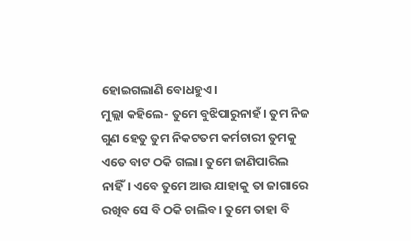ହୋଇଗଲାଣି ବୋଧହୁଏ।
ମୁଲ୍ଲା କହିଲେ- ତୁମେ ବୁଝିପାରୁନାହଁ। ତୁମ ନିଜ ଗୁଣ ହେତୁ ତୁମ ନିକଟତମ କର୍ମଚାରୀ ତୁମକୁ ଏତେ ବାଟ ଠକି ଗଲା। ତୁମେ ଜାଣିପାରିଲ ନାହିଁ। ଏବେ ତୁମେ ଆଉ ଯାହାକୁ ତା ଜାଗାରେ ରଖିବ ସେ ବି ଠକି ଚାଲିବ। ତୁମେ ତାହା ବି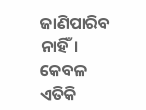ଜାଣିପାରିବ ନାହିଁ। କେବଳ ଏତିକି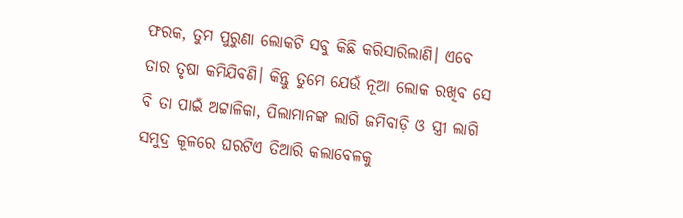ଫରକ, ତୁମ ପୁରୁଣା ଲୋକଟି ସବୁ କିଛି କରିସାରିଲାଣି। ଏବେ ତାର ତୃଷା କମିଯିବଣି। କିନ୍ତୁ ତୁମେ ଯେଉଁ ନୂଆ ଲୋକ ରଖିବ ସେ ବି ତା ପାଇଁ ଅଟ୍ଟାଳିକା, ପିଲାମାନଙ୍କ ଲାଗି ଜମିବାଡ଼ି ଓ ସ୍ତ୍ରୀ ଲାଗି ସମୁଦ୍ର କୂଳରେ ଘରଟିଏ ତିଆରି କଲାବେଳକୁ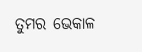ତୁମର ଭେକାଳ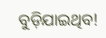ବୁଡ଼ିଯାଇଥିବ!